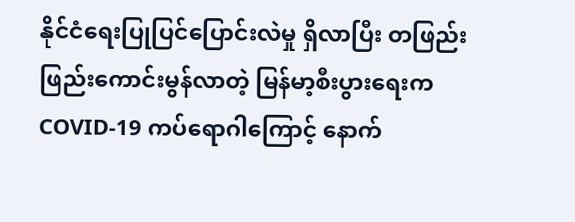နိုင်ငံရေးပြုပြင်ပြောင်းလဲမှု ရှိလာပြီး တဖြည်းဖြည်းကောင်းမွန်လာတဲ့ မြန်မာ့စီးပွားရေးက COVID-19 ကပ်ရောဂါကြောင့် နောက်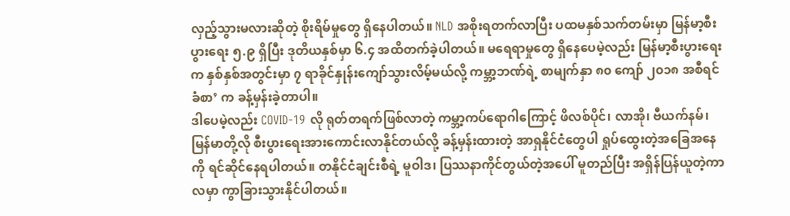လှည့်သွားမလားဆိုတဲ့ စိုးရိမ်မှုတွေ ရှိနေပါတယ်။ NLD အစိုးရတက်လာပြီး ပထမနှစ်သက်တမ်းမှာ မြန်မာ့စီးပွားရေး ၅.၉ ရှိပြီး ဒုတိယနှစ်မှာ ၆.၄ အထိတက်ခဲ့ပါတယ်။ မရေရာမှုတွေ ရှိနေပေမဲ့လည်း မြန်မာ့စီးပွားရေးက နှစ်နှစ်အတွင်းမှာ ၇ ရာခိုင်နှုန်းကျော်သွားလိမ့်မယ်လို့ ကမ္ဘာ့ဘဏ်ရဲ့ စာမျက်နှာ ၈၀ ကျော် ၂၀၁၈ အစီရင်ခံစာ’ က ခန့်မှန်းခဲ့တာပါ။
ဒါပေမဲ့လည်း COVID-19 လို ရုတ်တရက်ဖြစ်လာတဲ့ ကမ္ဘာ့ကပ်ရောဂါကြောင့် ဖိလစ်ပိုင်၊ လာအို၊ ဗီယက်နမ်၊ မြန်မာတို့လို စီးပွားရေးအားကောင်းလာနိုင်တယ်လို့ ခန့်မှန်းထားတဲ့ အာရှနိုင်ငံတွေပါ ရှုပ်ထွေးတဲ့အခြေအနေကို ရင်ဆိုင်နေရပါတယ်။ တနိုင်ငံချင်းစီရဲ့ မူဝါဒ၊ ပြဿနာကိုင်တွယ်တဲ့အပေါ် မူတည်ပြီး အရှိန်ပြန်ယူတဲ့ကာလမှာ ကွာခြားသွားနိုင်ပါတယ်။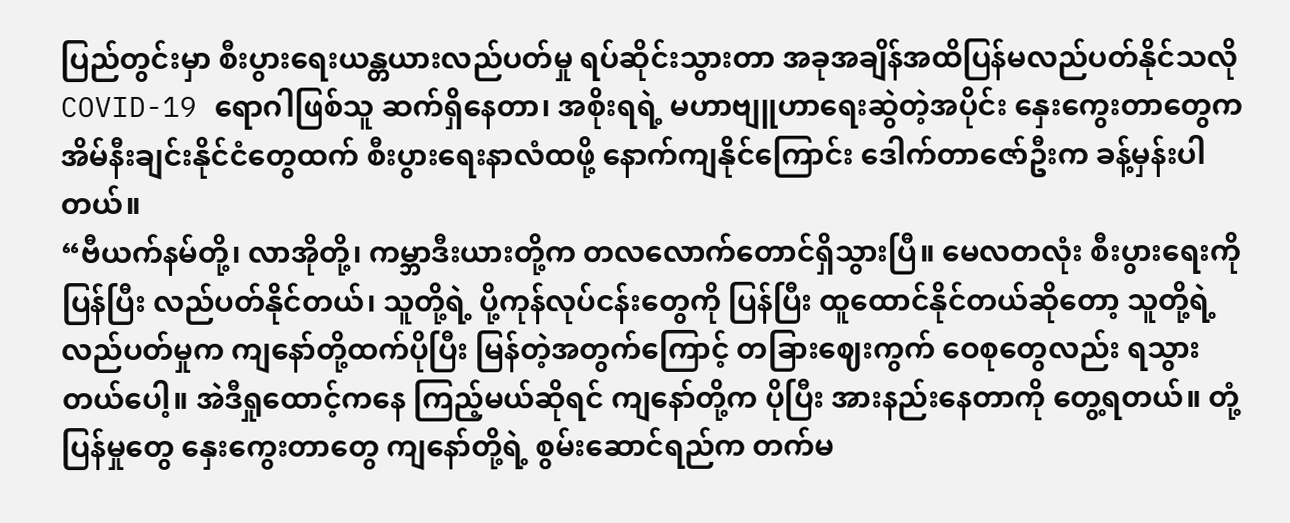ပြည်တွင်းမှာ စီးပွားရေးယန္တယားလည်ပတ်မှု ရပ်ဆိုင်းသွားတာ အခုအချိန်အထိပြန်မလည်ပတ်နိုင်သလို COVID-19 ရောဂါဖြစ်သူ ဆက်ရှိနေတာ၊ အစိုးရရဲ့ မဟာဗျူဟာရေးဆွဲတဲ့အပိုင်း နှေးကွေးတာတွေက အိမ်နီးချင်းနိုင်ငံတွေထက် စီးပွားရေးနာလံထဖို့ နောက်ကျနိုင်ကြောင်း ဒေါက်တာဇော်ဦးက ခန့်မှန်းပါတယ်။
“ဗီယက်နမ်တို့၊ လာအိုတို့၊ ကမ္ဘာဒီးယားတို့က တလလောက်တောင်ရှိသွားပြီ။ မေလတလုံး စီးပွားရေးကို ပြန်ပြီး လည်ပတ်နိုင်တယ်၊ သူတို့ရဲ့ ပို့ကုန်လုပ်ငန်းတွေကို ပြန်ပြီး ထူထောင်နိုင်တယ်ဆိုတော့ သူတို့ရဲ့ လည်ပတ်မှုက ကျနော်တို့ထက်ပိုပြီး မြန်တဲ့အတွက်ကြောင့် တခြားဈေးကွက် ဝေစုတွေလည်း ရသွားတယ်ပေါ့။ အဲဒီရှုထောင့်ကနေ ကြည့်မယ်ဆိုရင် ကျနော်တို့က ပိုပြီး အားနည်းနေတာကို တွေ့ရတယ်။ တုံ့ပြန်မှုတွေ နှေးကွေးတာတွေ ကျနော်တို့ရဲ့ စွမ်းဆောင်ရည်က တက်မ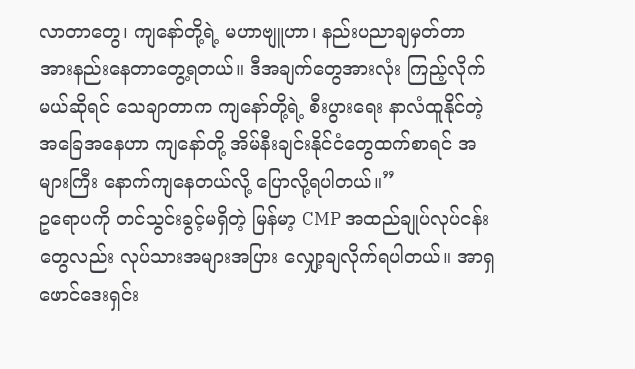လာတာတွေ၊ ကျနော်တို့ရဲ့ မဟာဗျူဟာ၊ နည်းပညာချမှတ်တာ အားနည်းနေတာတွေ့ရတယ်။ ဒီအချက်တွေအားလုံး ကြည့်လိုက်မယ်ဆိုရင် သေချာတာက ကျနော်တို့ရဲ့ စီးပွားရေး နာလံထူနိုင်တဲ့ အခြေအနေဟာ ကျနော်တို့ အိမ်နီးချင်းနိုင်ငံတွေထက်စာရင် အများကြီး နောက်ကျနေတယ်လို့ ပြောလို့ရပါတယ်။”
ဥရောပကို တင်သွင်းခွင့်မရှိတဲ့ မြန်မာ့ CMP အထည်ချုပ်လုပ်ငန်းတွေလည်း လုပ်သားအများအပြား လျှော့ချလိုက်ရပါတယ်။ အာရှဖောင်ဒေးရှင်း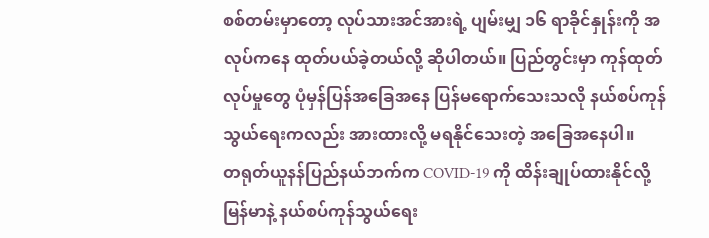စစ်တမ်းမှာတော့ လုပ်သားအင်အားရဲ့ ပျမ်းမျှ ၁၆ ရာခိုင်နှုန်းကို အလုပ်ကနေ ထုတ်ပယ်ခဲ့တယ်လို့ ဆိုပါတယ်။ ပြည်တွင်းမှာ ကုန်ထုတ်လုပ်မှုတွေ ပုံမှန်ပြန်အခြေအနေ ပြန်မရောက်သေးသလို နယ်စပ်ကုန်သွယ်ရေးကလည်း အားထားလို့ မရနိုင်သေးတဲ့ အခြေအနေပါ။
တရုတ်ယူနန်ပြည်နယ်ဘက်က COVID-19 ကို ထိန်းချုပ်ထားနိုင်လို့ မြန်မာနဲ့ နယ်စပ်ကုန်သွယ်ရေး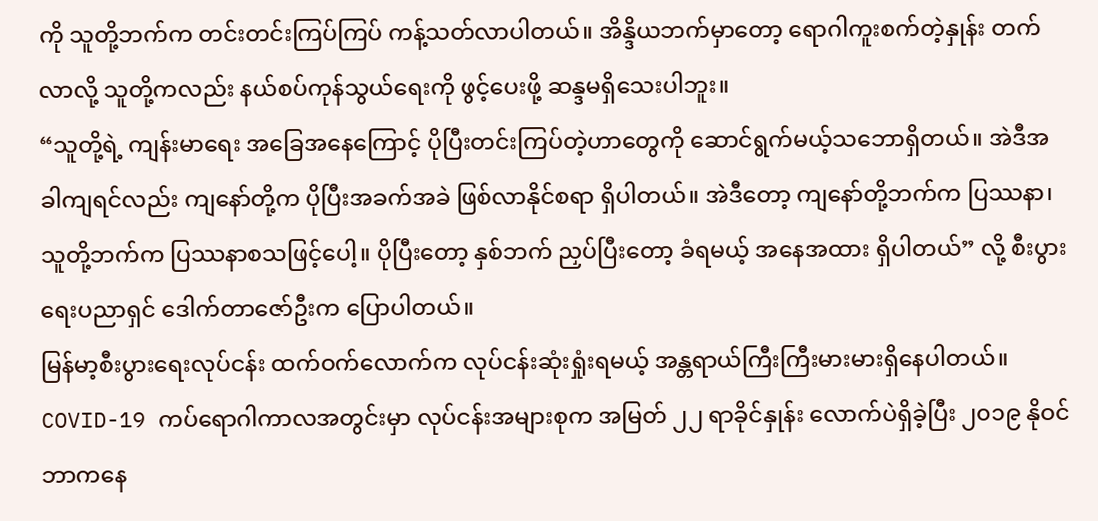ကို သူတို့ဘက်က တင်းတင်းကြပ်ကြပ် ကန့်သတ်လာပါတယ်။ အိန္ဒိယဘက်မှာတော့ ရောဂါကူးစက်တဲ့နှုန်း တက်လာလို့ သူတို့ကလည်း နယ်စပ်ကုန်သွယ်ရေးကို ဖွင့်ပေးဖို့ ဆန္ဒမရှိသေးပါဘူး။
“သူတို့ရဲ့ ကျန်းမာရေး အခြေအနေကြောင့် ပိုပြီးတင်းကြပ်တဲ့ဟာတွေကို ဆောင်ရွက်မယ့်သဘောရှိတယ်။ အဲဒီအခါကျရင်လည်း ကျနော်တို့က ပိုပြီးအခက်အခဲ ဖြစ်လာနိုင်စရာ ရှိပါတယ်။ အဲဒီတော့ ကျနော်တို့ဘက်က ပြဿနာ၊ သူတို့ဘက်က ပြဿနာစသဖြင့်ပေါ့။ ပိုပြီးတော့ နှစ်ဘက် ညှပ်ပြီးတော့ ခံရမယ့် အနေအထား ရှိပါတယ်” လို့ စီးပွားရေးပညာရှင် ဒေါက်တာဇော်ဦးက ပြောပါတယ်။
မြန်မာ့စီးပွားရေးလုပ်ငန်း ထက်ဝက်လောက်က လုပ်ငန်းဆုံးရှုံးရမယ့် အန္တရာယ်ကြီးကြီးမားမားရှိနေပါတယ်။ COVID-19 ကပ်ရောဂါကာလအတွင်းမှာ လုပ်ငန်းအများစုက အမြတ် ၂၂ ရာခိုင်နှုန်း လောက်ပဲရှိခဲ့ပြီး ၂၀၁၉ နိုဝင်ဘာကနေ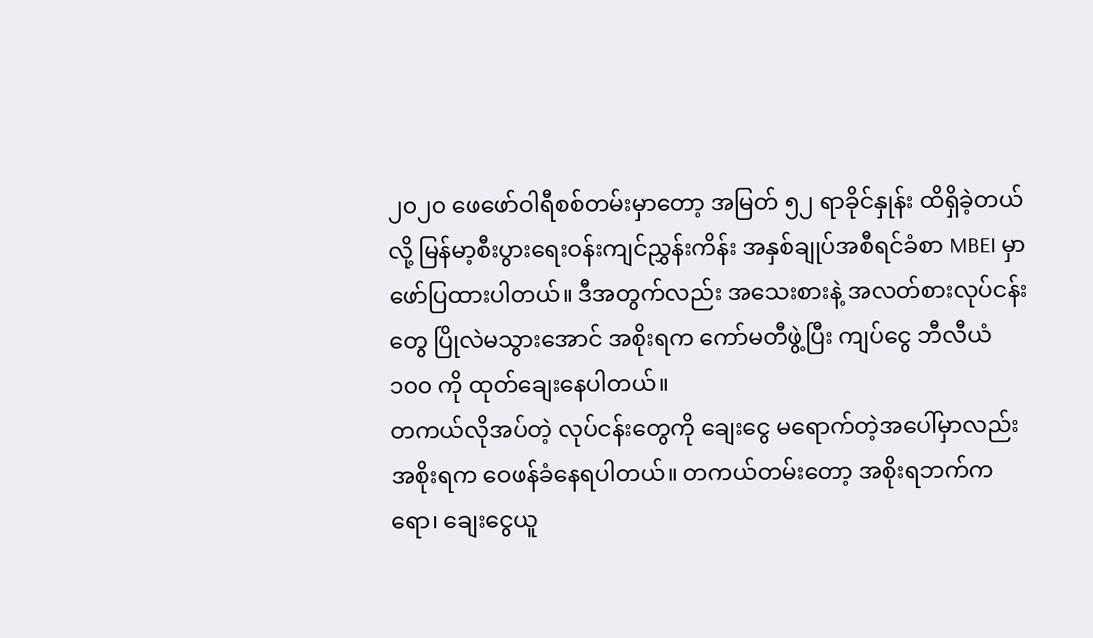၂၀၂၀ ဖေဖော်ဝါရီစစ်တမ်းမှာတော့ အမြတ် ၅၂ ရာခိုင်နှုန်း ထိရှိခဲ့တယ်လို့ မြန်မာ့စီးပွားရေးဝန်းကျင်ညွှန်းကိန်း အနှစ်ချုပ်အစီရင်ခံစာ MBEI မှာ ဖော်ပြထားပါတယ်။ ဒီအတွက်လည်း အသေးစားနဲ့ အလတ်စားလုပ်ငန်းတွေ ပြိုလဲမသွားအောင် အစိုးရက ကော်မတီဖွဲ့ပြီး ကျပ်ငွေ ဘီလီယံ ၁၀၀ ကို ထုတ်ချေးနေပါတယ်။
တကယ်လိုအပ်တဲ့ လုပ်ငန်းတွေကို ချေးငွေ မရောက်တဲ့အပေါ်မှာလည်း အစိုးရက ဝေဖန်ခံနေရပါတယ်။ တကယ်တမ်းတော့ အစိုးရဘက်ကရော၊ ချေးငွေယူ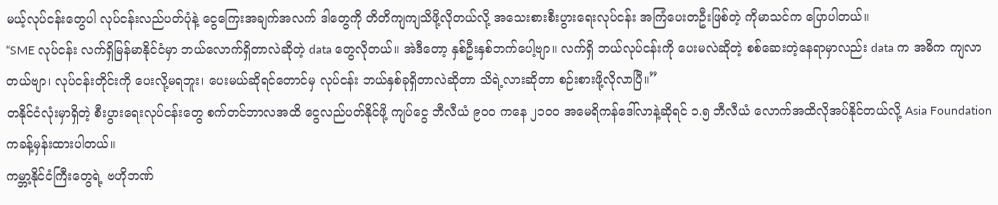မယ့်လုပ်ငန်းတွေပါ လုပ်ငန်းလည်ပတ်ပုံနဲ့ ငွေကြေးအချက်အလက် ဒါတွေကို တိတိကျကျသိဖို့လိုတယ်လို့ အသေးစားစီးပွားရေးလုပ်ငန်း အကြံပေးတဦးဖြစ်တဲ့ ကိုမာသင်က ပြောပါတယ်။
“SME လုပ်ငန်း လက်ရှိမြန်မာနိုင်ငံမှာ ဘယ်လောက်ရှိတာလဲဆိုတဲ့ data တွေလိုတယ်။ အဲဒီတော့ နှစ်ဦးနှစ်ဘက်ပေါ့ဗျာ။ လက်ရှိ ဘယ်လုပ်ငန်းကို ပေးမလဲဆိုတဲ့ စစ်ဆေးတဲ့နေရာမှာလည်း data က အဓိက ကျလာတယ်ဗျာ၊ လုပ်ငန်းတိုင်းကို ပေးလို့မရဘူး၊ ပေးမယ်ဆိုရင်တောင်မှ လုပ်ငန်း ဘယ်နှစ်ခုရှိတာလဲဆိုတာ သိရဲ့လားဆိုတာ စဉ်းစားဖို့လိုလာပြီ။”
တနိုင်ငံလုံးမှာရှိတဲ့ စီးပွားရေးလုပ်ငန်းတွေ စက်တင်ဘာလအထိ ငွေလည်ပတ်နိုင်ဖို့ ကျပ်ငွေ ဘီလီယံ ၉၀၀ ကနေ ၂၁၀၀ အမေရိကန်ဒေါ်လာနဲ့ဆိုရင် ၁.၅ ဘီလီယံ လောက်အထိလိုအပ်နိုင်တယ်လို့ Asia Foundation ကခန့်မှန်းထားပါတယ်။
ကမ္ဘာ့နိုင်ငံကြီးတွေရဲ့ ဗဟိုဘဏ်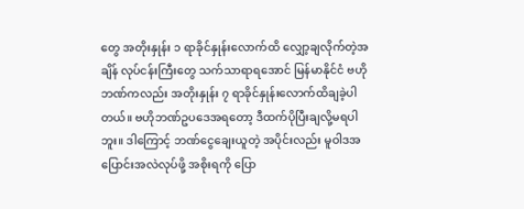တွေ အတိုးနှုန်း ၁ ရာခိုင်နှုန်းလောက်ထိ လျှော့ချလိုက်တဲ့အချိန် လုပ်ငန်းကြီးတွေ သက်သာရာရအောင် မြန်မာနိုင်ငံ ဗဟိုဘဏ်ကလည်း အတိုးနှုန်း ၇ ရာခိုင်နှုန်းလောက်ထိချခဲ့ပါတယ်။ ဗဟိုဘဏ်ဥပဒေအရတော့ ဒီထက်ပိုပြီးချလို့မရပါဘူး။ ဒါကြောင့် ဘဏ်ငွေချေးယူတဲ့ အပိုင်းလည်း မူဝါဒအပြောင်းအလဲလုပ်ဖို့ အစိုးရကို ပြော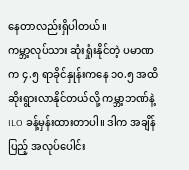နေတာလည်းရှိပါတယ်။
ကမ္ဘာ့လုပ်သား ဆုံးရှုံးနိုင်တဲ့ ပမာဏက ၄.၅ ရာခိုင်နှုန်းကနေ ၁၀.၅ အထိဆိုးရွားလာနိုင်တယ်လို့ ကမ္ဘာ့ဘဏ်နဲ့ ILO ခန့်မှန်းထားတာပါ။ ဒါက အချိန်ပြည့် အလုပ်ပေါင်း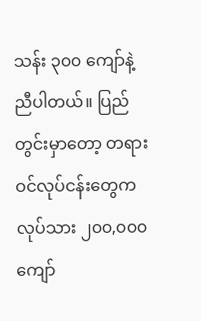သန်း ၃၀၀ ကျော်နဲ့ညီပါတယ်။ ပြည်တွင်းမှာတော့ တရားဝင်လုပ်ငန်းတွေက လုပ်သား ၂၀၀,၀၀၀ ကျော်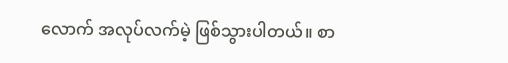လောက် အလုပ်လက်မဲ့ ဖြစ်သွားပါတယ်။ စာ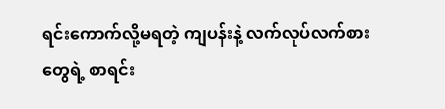ရင်းကောက်လို့မရတဲ့ ကျပန်းနဲ့ လက်လုပ်လက်စားတွေရဲ့ စာရင်း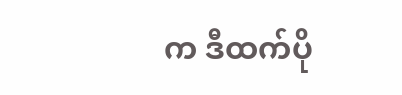က ဒီထက်ပို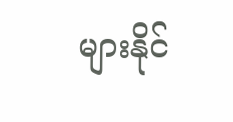များနိုင်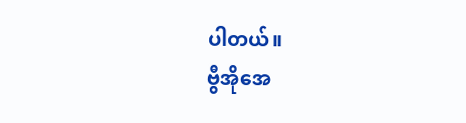ပါတယ်။
ဗွီအိုအေ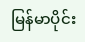မြန်မာပိုင်း